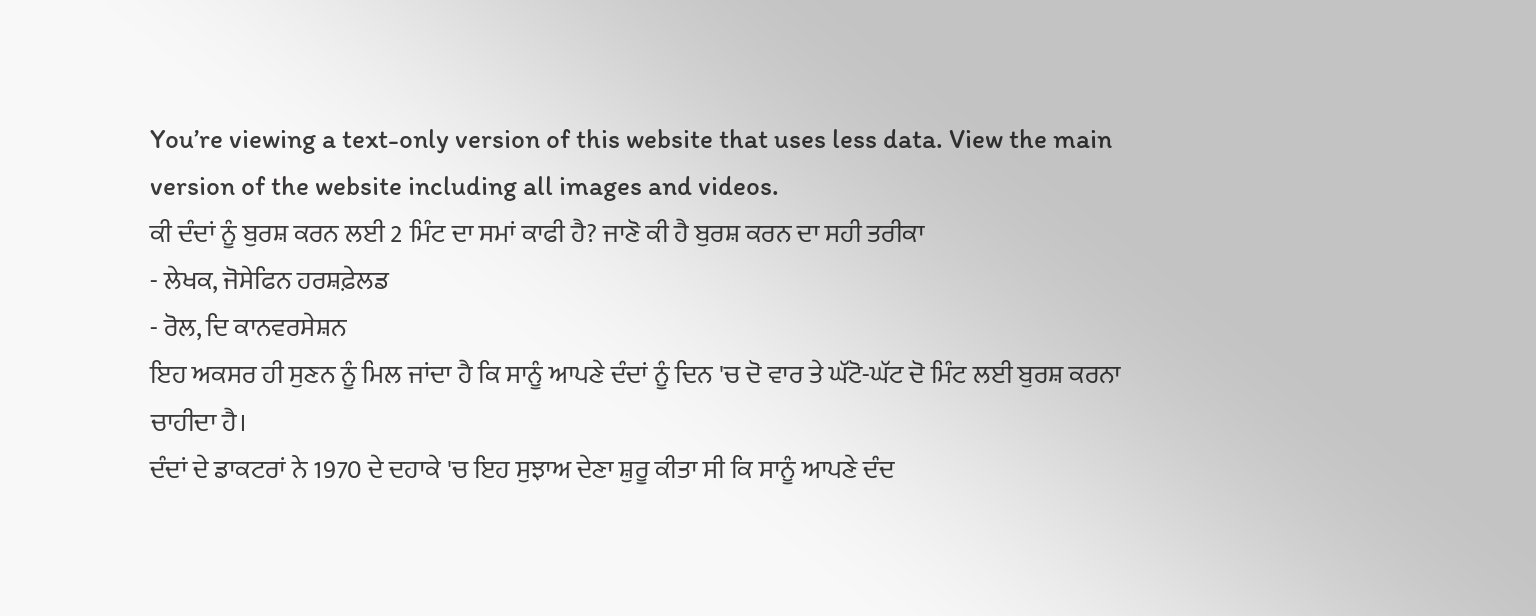You’re viewing a text-only version of this website that uses less data. View the main version of the website including all images and videos.
ਕੀ ਦੰਦਾਂ ਨੂੰ ਬੁਰਸ਼ ਕਰਨ ਲਈ 2 ਮਿੰਟ ਦਾ ਸਮਾਂ ਕਾਫੀ ਹੈ? ਜਾਣੋ ਕੀ ਹੈ ਬੁਰਸ਼ ਕਰਨ ਦਾ ਸਹੀ ਤਰੀਕਾ
- ਲੇਖਕ, ਜੋਸੇਫਿਨ ਹਰਸ਼ਫ਼ੇਲਡ
- ਰੋਲ, ਦਿ ਕਾਨਵਰਸੇਸ਼ਨ
ਇਹ ਅਕਸਰ ਹੀ ਸੁਣਨ ਨੂੰ ਮਿਲ ਜਾਂਦਾ ਹੈ ਕਿ ਸਾਨੂੰ ਆਪਣੇ ਦੰਦਾਂ ਨੂੰ ਦਿਨ 'ਚ ਦੋ ਵਾਰ ਤੇ ਘੱਟੋ-ਘੱਟ ਦੋ ਮਿੰਟ ਲਈ ਬੁਰਸ਼ ਕਰਨਾ ਚਾਹੀਦਾ ਹੈ।
ਦੰਦਾਂ ਦੇ ਡਾਕਟਰਾਂ ਨੇ 1970 ਦੇ ਦਹਾਕੇ 'ਚ ਇਹ ਸੁਝਾਅ ਦੇਣਾ ਸ਼ੁਰੂ ਕੀਤਾ ਸੀ ਕਿ ਸਾਨੂੰ ਆਪਣੇ ਦੰਦ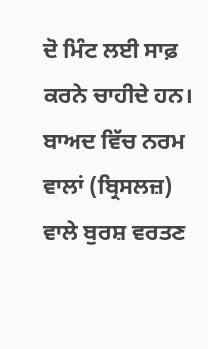ਦੋ ਮਿੰਟ ਲਈ ਸਾਫ਼ ਕਰਨੇ ਚਾਹੀਦੇ ਹਨ। ਬਾਅਦ ਵਿੱਚ ਨਰਮ ਵਾਲਾਂ (ਬ੍ਰਿਸਲਜ਼) ਵਾਲੇ ਬੁਰਸ਼ ਵਰਤਣ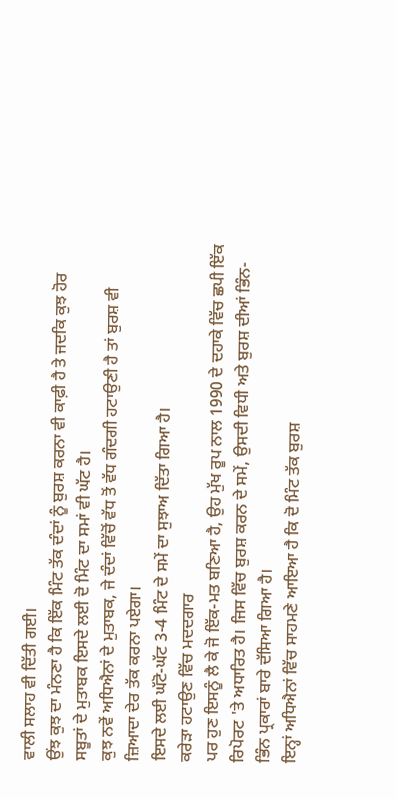ਵਾਲੀ ਸਲਾਹ ਵੀ ਦਿੱਤੀ ਗਈ।
ਉਂਝ ਕੁਝ ਦਾ ਮੰਨਣਾ ਹੈ ਕਿ ਇੱਕ ਮਿੰਟ ਤੱਕ ਦੰਦਾਂ ਨੂੰ ਬੁਰਸ਼ ਕਰਨਾ ਵੀ ਕਾਫ਼ੀ ਹੈ ਤੇ ਜਦਕਿ ਕੁਝ ਹੋਰ ਸਬੂਤਾਂ ਦੇ ਮੁਤਾਬਕ ਇਸਦੇ ਲਈ ਦੋ ਮਿੰਟ ਦਾ ਸਮਾਂ ਵੀ ਘੱਟ ਹੈ।
ਕੁਝ ਨਵੇਂ ਅਧਿਐਨਾਂ ਦੇ ਮੁਤਾਬਕ, ਜੇ ਦੰਦਾਂ ਵਿੱਚੋਂ ਵੱਧ ਤੋਂ ਵੱਧ ਗੰਦਗੀ ਹਟਾਉਣੀ ਹੈ ਤਾਂ ਬੁਰਸ਼ ਵੀ ਜ਼ਿਆਦਾ ਦੇਰ ਤੱਕ ਕਰਨਾ ਪਏਗਾ।
ਇਸਦੇ ਲਈ ਘੱਟੋ-ਘੱਟ 3-4 ਮਿੰਟ ਦੇ ਸਮੇਂ ਦਾ ਸੁਝਾਅ ਦਿੱਤਾ ਗਿਆ ਹੈ।
ਕਰੇੜਾ ਹਟਾਉਣ ਵਿੱਚ ਮਦਦਗਾਰ
ਪਰ ਹੁਣ ਇਸਨੂੰ ਲੈ ਕੇ ਜੋ ਇੱਕ-ਮਤ ਬਣਿਆ ਹੈ, ਉਹ ਮੁੱਖ ਰੂਪ ਨਾਲ 1990 ਦੇ ਦਹਾਕੇ ਵਿੱਚ ਛਪੀ ਇੱਕ ਰਿਪੋਰਟ 'ਤੇ ਅਧਾਰਿਤ ਹੈ। ਜਿਸ ਵਿੱਚ ਬੁਰਸ਼ ਕਰਨ ਦੇ ਸਮੇਂ, ਉਸਦੀ ਵਿਧੀ ਅਤੇ ਬੁਰਸ਼ ਦੀਆਂ ਭਿੰਨ-ਭਿੰਨ ਪ੍ਰਕਾਰਾਂ ਬਾਰੇ ਦੱਸਿਆ ਗਿਆ ਹੈ।
ਇਨ੍ਹਾਂ ਅਧਿਐਨਾਂ ਵਿੱਚ ਸਾਹਮਣੇ ਆਇਆ ਹੈ ਕਿ ਦੋ ਮਿੰਟ ਤੱਕ ਬੁਰਸ਼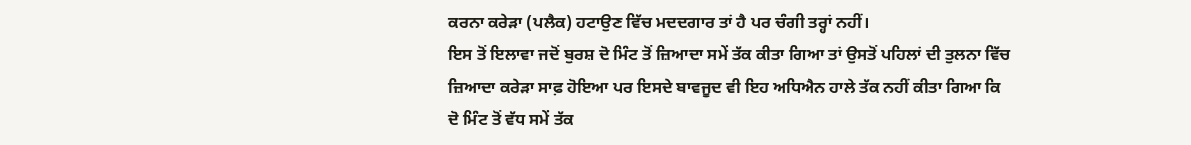ਕਰਨਾ ਕਰੇੜਾ (ਪਲੈਕ) ਹਟਾਉਣ ਵਿੱਚ ਮਦਦਗਾਰ ਤਾਂ ਹੈ ਪਰ ਚੰਗੀ ਤਰ੍ਹਾਂ ਨਹੀਂ।
ਇਸ ਤੋਂ ਇਲਾਵਾ ਜਦੋਂ ਬੁਰਸ਼ ਦੋ ਮਿੰਟ ਤੋਂ ਜ਼ਿਆਦਾ ਸਮੇਂ ਤੱਕ ਕੀਤਾ ਗਿਆ ਤਾਂ ਉਸਤੋਂ ਪਹਿਲਾਂ ਦੀ ਤੁਲਨਾ ਵਿੱਚ ਜ਼ਿਆਦਾ ਕਰੇੜਾ ਸਾਫ਼ ਹੋਇਆ ਪਰ ਇਸਦੇ ਬਾਵਜੂਦ ਵੀ ਇਹ ਅਧਿਐਨ ਹਾਲੇ ਤੱਕ ਨਹੀਂ ਕੀਤਾ ਗਿਆ ਕਿ ਦੋ ਮਿੰਟ ਤੋਂ ਵੱਧ ਸਮੇਂ ਤੱਕ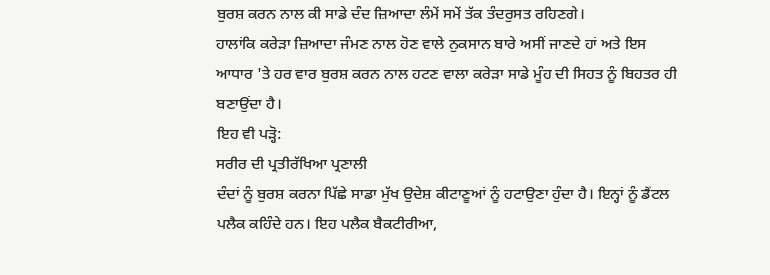ਬੁਰਸ਼ ਕਰਨ ਨਾਲ ਕੀ ਸਾਡੇ ਦੰਦ ਜ਼ਿਆਦਾ ਲੰਮੇਂ ਸਮੇਂ ਤੱਕ ਤੰਦਰੁਸਤ ਰਹਿਣਗੇ।
ਹਾਲਾਂਕਿ ਕਰੇੜਾ ਜ਼ਿਆਦਾ ਜੰਮਣ ਨਾਲ ਹੋਣ ਵਾਲੇ ਨੁਕਸਾਨ ਬਾਰੇ ਅਸੀਂ ਜਾਣਦੇ ਹਾਂ ਅਤੇ ਇਸ ਆਧਾਰ 'ਤੇ ਹਰ ਵਾਰ ਬੁਰਸ਼ ਕਰਨ ਨਾਲ ਹਟਣ ਵਾਲਾ ਕਰੇੜਾ ਸਾਡੇ ਮੂੰਹ ਦੀ ਸਿਹਤ ਨੂੰ ਬਿਹਤਰ ਹੀ ਬਣਾਉਂਦਾ ਹੈ।
ਇਹ ਵੀ ਪੜ੍ਹੋ:
ਸਰੀਰ ਦੀ ਪ੍ਰਤੀਰੱਖਿਆ ਪ੍ਰਣਾਲੀ
ਦੰਦਾਂ ਨੂੰ ਬੁਰਸ਼ ਕਰਨਾ ਪਿੱਛੇ ਸਾਡਾ ਮੁੱਖ ਉਦੇਸ਼ ਕੀਟਾਣੂਆਂ ਨੂੰ ਹਟਾਉਣਾ ਹੁੰਦਾ ਹੈ। ਇਨ੍ਹਾਂ ਨੂੰ ਡੈਂਟਲ ਪਲੈਕ ਕਹਿੰਦੇ ਹਨ। ਇਹ ਪਲੈਕ ਬੈਕਟੀਰੀਆ,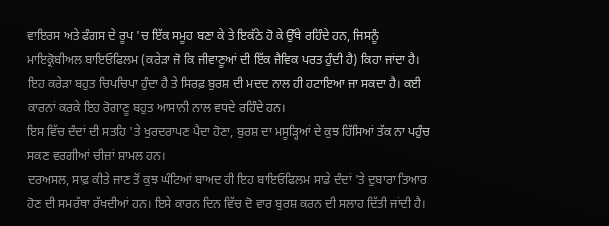ਵਾਇਰਸ ਅਤੇ ਫੰਗਸ ਦੇ ਰੂਪ 'ਚ ਇੱਕ ਸਮੂਹ ਬਣਾ ਕੇ ਤੇ ਇਕੱਠੇ ਹੋ ਕੇ ਉੱਥੇ ਰਹਿੰਦੇ ਹਨ, ਜਿਸਨੂੰ ਮਾਇਕ੍ਰੋਬੀਅਲ ਬਾਇਓਫਿਲਮ (ਕਰੇੜਾ ਜੋ ਕਿ ਜੀਵਾਣੂਆਂ ਦੀ ਇੱਕ ਜੈਵਿਕ ਪਰਤ ਹੁੰਦੀ ਹੈ) ਕਿਹਾ ਜਾਂਦਾ ਹੈ।
ਇਹ ਕਰੇੜਾ ਬਹੁਤ ਚਿਪਚਿਪਾ ਹੁੰਦਾ ਹੈ ਤੇ ਸਿਰਫ਼ ਬੁਰਸ਼ ਦੀ ਮਦਦ ਨਾਲ ਹੀ ਹਟਾਇਆ ਜਾ ਸਕਦਾ ਹੈ। ਕਈ ਕਾਰਨਾਂ ਕਰਕੇ ਇਹ ਰੋਗਾਣੂ ਬਹੁਤ ਆਸਾਨੀ ਨਾਲ ਵਧਦੇ ਰਹਿੰਦੇ ਹਨ।
ਇਸ ਵਿੱਚ ਦੰਦਾਂ ਦੀ ਸਤਹਿ 'ਤੇ ਖੁਰਦਰਾਪਣ ਪੈਦਾ ਹੋਣਾ, ਬੁਰਸ਼ ਦਾ ਮਸੂੜ੍ਹਿਆਂ ਦੇ ਕੁਝ ਹਿੱਸਿਆਂ ਤੱਕ ਨਾ ਪਹੁੰਚ ਸਕਣ ਵਰਗੀਆਂ ਚੀਜ਼ਾਂ ਸ਼ਾਮਲ ਹਨ।
ਦਰਅਸਲ, ਸਾਫ਼ ਕੀਤੇ ਜਾਣ ਤੋਂ ਕੁਝ ਘੰਟਿਆਂ ਬਾਅਦ ਹੀ ਇਹ ਬਾਇਓਫਿਲਮ ਸਾਡੇ ਦੰਦਾਂ 'ਤੇ ਦੁਬਾਰਾ ਤਿਆਰ ਹੋਣ ਦੀ ਸਮਰੱਥਾ ਰੱਖਦੀਆਂ ਹਨ। ਇਸੇ ਕਾਰਨ ਦਿਨ ਵਿੱਚ ਦੋ ਵਾਰ ਬੁਰਸ਼ ਕਰਨ ਦੀ ਸਲਾਹ ਦਿੱਤੀ ਜਾਂਦੀ ਹੈ।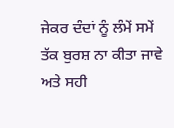ਜੇਕਰ ਦੰਦਾਂ ਨੂੰ ਲੰਮੇਂ ਸਮੇਂ ਤੱਕ ਬੁਰਸ਼ ਨਾ ਕੀਤਾ ਜਾਵੇ ਅਤੇ ਸਹੀ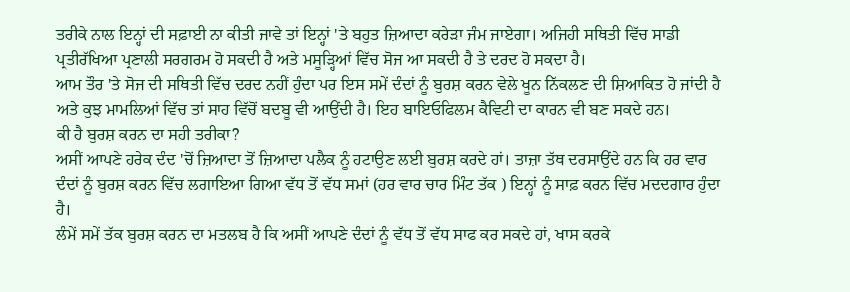ਤਰੀਕੇ ਨਾਲ ਇਨ੍ਹਾਂ ਦੀ ਸਫ਼ਾਈ ਨਾ ਕੀਤੀ ਜਾਵੇ ਤਾਂ ਇਨ੍ਹਾਂ 'ਤੇ ਬਹੁਤ ਜ਼ਿਆਦਾ ਕਰੇੜਾ ਜੰਮ ਜਾਏਗਾ। ਅਜਿਹੀ ਸਥਿਤੀ ਵਿੱਚ ਸਾਡੀ ਪ੍ਰਤੀਰੱਖਿਆ ਪ੍ਰਣਾਲੀ ਸਰਗਰਮ ਹੋ ਸਕਦੀ ਹੈ ਅਤੇ ਮਸੂੜ੍ਹਿਆਂ ਵਿੱਚ ਸੋਜ ਆ ਸਕਦੀ ਹੈ ਤੇ ਦਰਦ ਹੋ ਸਕਦਾ ਹੈ।
ਆਮ ਤੌਰ 'ਤੇ ਸੋਜ ਦੀ ਸਥਿਤੀ ਵਿੱਚ ਦਰਦ ਨਹੀਂ ਹੁੰਦਾ ਪਰ ਇਸ ਸਮੇਂ ਦੰਦਾਂ ਨੂੰ ਬੁਰਸ਼ ਕਰਨ ਵੇਲੇ ਖੂਨ ਨਿੱਕਲਣ ਦੀ ਸ਼ਿਆਕਿਤ ਹੋ ਜਾਂਦੀ ਹੈ ਅਤੇ ਕੁਝ ਮਾਮਲਿਆਂ ਵਿੱਚ ਤਾਂ ਸਾਹ ਵਿੱਚੋਂ ਬਦਬੂ ਵੀ ਆਉਂਦੀ ਹੈ। ਇਹ ਬਾਇਓਫਿਲਮ ਕੈਵਿਟੀ ਦਾ ਕਾਰਨ ਵੀ ਬਣ ਸਕਦੇ ਹਨ।
ਕੀ ਹੈ ਬੁਰਸ਼ ਕਰਨ ਦਾ ਸਹੀ ਤਰੀਕਾ?
ਅਸੀਂ ਆਪਣੇ ਹਰੇਕ ਦੰਦ 'ਚੋਂ ਜ਼ਿਆਦਾ ਤੋਂ ਜ਼ਿਆਦਾ ਪਲੈਕ ਨੂੰ ਹਟਾਉਣ ਲਈ ਬੁਰਸ਼ ਕਰਦੇ ਹਾਂ। ਤਾਜ਼ਾ ਤੱਥ ਦਰਸਾਉਂਦੇ ਹਨ ਕਿ ਹਰ ਵਾਰ ਦੰਦਾਂ ਨੂੰ ਬੁਰਸ਼ ਕਰਨ ਵਿੱਚ ਲਗਾਇਆ ਗਿਆ ਵੱਧ ਤੋਂ ਵੱਧ ਸਮਾਂ (ਹਰ ਵਾਰ ਚਾਰ ਮਿੰਟ ਤੱਕ ) ਇਨ੍ਹਾਂ ਨੂੰ ਸਾਫ਼ ਕਰਨ ਵਿੱਚ ਮਦਦਗਾਰ ਹੁੰਦਾ ਹੈ।
ਲੰਮੇਂ ਸਮੇਂ ਤੱਕ ਬੁਰਸ਼ ਕਰਨ ਦਾ ਮਤਲਬ ਹੈ ਕਿ ਅਸੀਂ ਆਪਣੇ ਦੰਦਾਂ ਨੂੰ ਵੱਧ ਤੋਂ ਵੱਧ ਸਾਫ ਕਰ ਸਕਦੇ ਹਾਂ, ਖਾਸ ਕਰਕੇ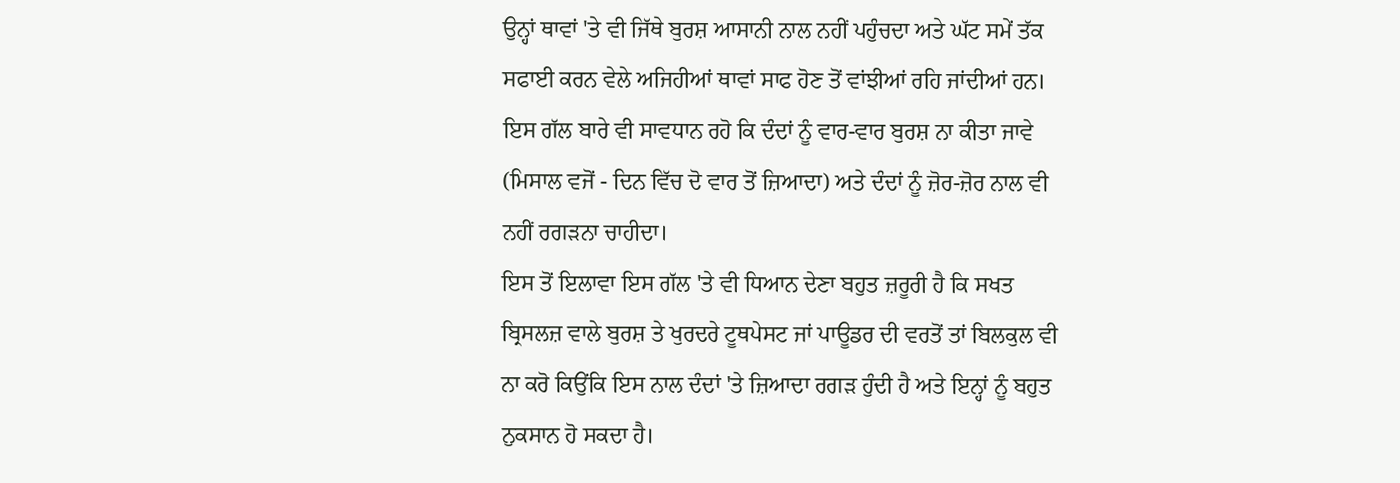ਉਨ੍ਹਾਂ ਥਾਵਾਂ 'ਤੇ ਵੀ ਜਿੱਥੇ ਬੁਰਸ਼ ਆਸਾਨੀ ਨਾਲ ਨਹੀਂ ਪਹੁੰਚਦਾ ਅਤੇ ਘੱਟ ਸਮੇਂ ਤੱਕ ਸਫਾਈ ਕਰਨ ਵੇਲੇ ਅਜਿਹੀਆਂ ਥਾਵਾਂ ਸਾਫ ਹੋਣ ਤੋਂ ਵਾਂਝੀਆਂ ਰਹਿ ਜਾਂਦੀਆਂ ਹਨ।
ਇਸ ਗੱਲ ਬਾਰੇ ਵੀ ਸਾਵਧਾਨ ਰਹੋ ਕਿ ਦੰਦਾਂ ਨੂੰ ਵਾਰ-ਵਾਰ ਬੁਰਸ਼ ਨਾ ਕੀਤਾ ਜਾਵੇ (ਮਿਸਾਲ ਵਜੋਂ - ਦਿਨ ਵਿੱਚ ਦੋ ਵਾਰ ਤੋਂ ਜ਼ਿਆਦਾ) ਅਤੇ ਦੰਦਾਂ ਨੂੰ ਜ਼ੋਰ-ਜ਼ੋਰ ਨਾਲ ਵੀ ਨਹੀਂ ਰਗੜਨਾ ਚਾਹੀਦਾ।
ਇਸ ਤੋਂ ਇਲਾਵਾ ਇਸ ਗੱਲ 'ਤੇ ਵੀ ਧਿਆਨ ਦੇਣਾ ਬਹੁਤ ਜ਼ਰੂਰੀ ਹੈ ਕਿ ਸਖਤ ਬ੍ਰਿਸਲਜ਼ ਵਾਲੇ ਬੁਰਸ਼ ਤੇ ਖੁਰਦਰੇ ਟੂਥਪੇਸਟ ਜਾਂ ਪਾਊਡਰ ਦੀ ਵਰਤੋਂ ਤਾਂ ਬਿਲਕੁਲ ਵੀ ਨਾ ਕਰੋ ਕਿਉਂਕਿ ਇਸ ਨਾਲ ਦੰਦਾਂ 'ਤੇ ਜ਼ਿਆਦਾ ਰਗੜ ਹੁੰਦੀ ਹੈ ਅਤੇ ਇਨ੍ਹਾਂ ਨੂੰ ਬਹੁਤ ਨੁਕਸਾਨ ਹੋ ਸਕਦਾ ਹੈ।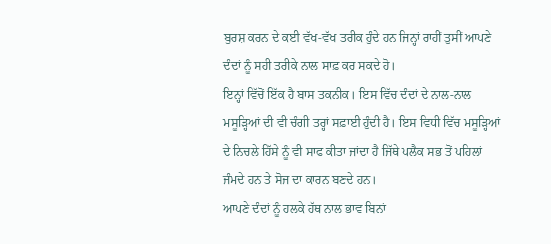ਬੁਰਸ਼ ਕਰਨ ਦੇ ਕਈ ਵੱਖ-ਵੱਖ ਤਰੀਕ ਹੁੰਦੇ ਹਨ ਜਿਨ੍ਹਾਂ ਰਾਹੀਂ ਤੁਸੀਂ ਆਪਣੇ ਦੰਦਾਂ ਨੂੰ ਸਹੀ ਤਰੀਕੇ ਨਾਲ ਸਾਫ਼ ਕਰ ਸਕਦੇ ਹੋ।
ਇਨ੍ਹਾਂ ਵਿੱਚੋਂ ਇੱਕ ਹੈ ਬਾਸ ਤਕਨੀਕ। ਇਸ ਵਿੱਚ ਦੰਦਾਂ ਦੇ ਨਾਲ-ਨਾਲ ਮਸੂੜ੍ਹਿਆਂ ਦੀ ਵੀ ਚੰਗੀ ਤਰ੍ਹਾਂ ਸਫ਼ਾਈ ਹੁੰਦੀ ਹੈ। ਇਸ ਵਿਧੀ ਵਿੱਚ ਮਸੂੜ੍ਹਿਆਂ ਦੇ ਨਿਚਲੇ ਹਿੱਸੇ ਨੂੰ ਵੀ ਸਾਫ ਕੀਤਾ ਜਾਂਦਾ ਹੈ ਜਿੱਥੇ ਪਲੈਕ ਸਭ ਤੋਂ ਪਹਿਲਾਂ ਜੰਮਦੇ ਹਨ ਤੇ ਸੋਜ ਦਾ ਕਾਰਨ ਬਣਦੇ ਹਨ।
ਆਪਣੇ ਦੰਦਾਂ ਨੂੰ ਹਲਕੇ ਹੱਥ ਨਾਲ ਭਾਵ ਬਿਨਾਂ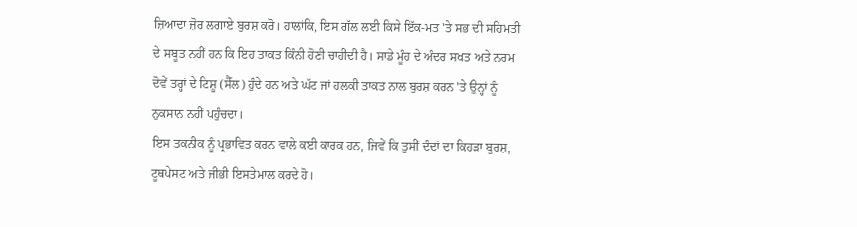ਜ਼ਿਆਦਾ ਜ਼ੋਰ ਲਗਾਏ ਬੁਰਸ਼ ਕਰੋ। ਹਾਲਾਂਕਿ, ਇਸ ਗੱਲ ਲਈ ਕਿਸੇ ਇੱਕ-ਮਤ 'ਤੇ ਸਭ ਦੀ ਸਹਿਮਤੀ ਦੇ ਸਬੂਤ ਨਹੀਂ ਹਨ ਕਿ ਇਹ ਤਾਕਤ ਕਿੰਨੀ ਹੋਣੀ ਚਾਹੀਦੀ ਹੈ। ਸਾਡੇ ਮੂੰਹ ਦੇ ਅੰਦਰ ਸਖਤ ਅਤੇ ਨਰਮ ਦੋਵੇਂ ਤਰ੍ਹਾਂ ਦੇ ਟਿਸ਼ੂ (ਸੈੱਲ) ਹੁੰਦੇ ਹਨ ਅਤੇ ਘੱਟ ਜਾਂ ਹਲਕੀ ਤਾਕਤ ਨਾਲ ਬੁਰਸ਼ ਕਰਨ 'ਤੇ ਉਨ੍ਹਾਂ ਨੂੰ ਨੁਕਸਾਨ ਨਹੀਂ ਪਹੁੰਚਦਾ।
ਇਸ ਤਕਨੀਕ ਨੂੰ ਪ੍ਰਭਾਵਿਤ ਕਰਨ ਵਾਲੇ ਕਈ ਕਾਰਕ ਹਨ, ਜਿਵੇਂ ਕਿ ਤੁਸੀਂ ਦੰਦਾਂ ਦਾ ਕਿਹੜਾ ਬੁਰਸ਼, ਟੂਥਪੇਸਟ ਅਤੇ ਜੀਭੀ ਇਸਤੇਮਾਲ ਕਰਦੇ ਹੋ।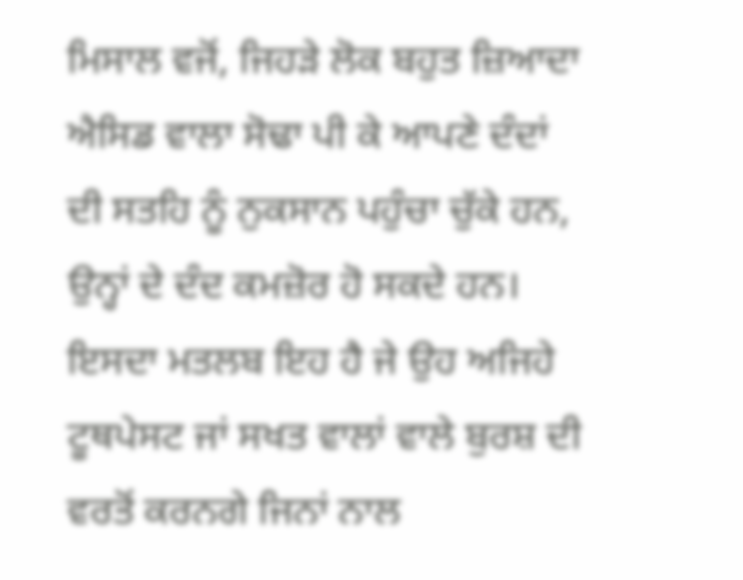ਮਿਸਾਲ ਵਜੋਂ, ਜਿਹੜੇ ਲੋਕ ਬਹੁਤ ਜ਼ਿਆਦਾ ਐਸਿਡ ਵਾਲਾ ਸੋਢਾ ਪੀ ਕੇ ਆਪਣੇ ਦੰਦਾਂ ਦੀ ਸਤਹਿ ਨੂੰ ਨੁਕਸਾਨ ਪਹੁੰਚਾ ਚੁੱਕੇ ਹਨ, ਉਨ੍ਹਾਂ ਦੇ ਦੰਦ ਕਮਜ਼ੋਰ ਹੋ ਸਕਦੇ ਹਨ।
ਇਸਦਾ ਮਤਲਬ ਇਹ ਹੈ ਜੇ ਉਹ ਅਜਿਹੇ ਟੂਥਪੇਸਟ ਜਾਂ ਸਖਤ ਵਾਲਾਂ ਵਾਲੇ ਬੁਰਸ਼ ਦੀ ਵਰਤੋਂ ਕਰਨਗੇ ਜਿਨਾਂ ਨਾਲ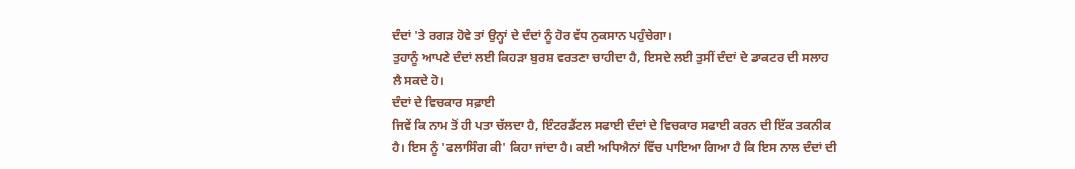ਦੰਦਾਂ 'ਤੇ ਰਗੜ ਹੋਵੇ ਤਾਂ ਉਨ੍ਹਾਂ ਦੇ ਦੰਦਾਂ ਨੂੰ ਹੋਰ ਵੱਧ ਨੁਕਸਾਨ ਪਹੁੰਚੇਗਾ।
ਤੁਹਾਨੂੰ ਆਪਣੇ ਦੰਦਾਂ ਲਈ ਕਿਹੜਾ ਬੁਰਸ਼ ਵਰਤਣਾ ਚਾਹੀਦਾ ਹੈ, ਇਸਦੇ ਲਈ ਤੁਸੀਂ ਦੰਦਾਂ ਦੇ ਡਾਕਟਰ ਦੀ ਸਲਾਹ ਲੈ ਸਕਦੇ ਹੋ।
ਦੰਦਾਂ ਦੇ ਵਿਚਕਾਰ ਸਫ਼ਾਈ
ਜਿਵੇਂ ਕਿ ਨਾਮ ਤੋਂ ਹੀ ਪਤਾ ਚੱਲਦਾ ਹੈ, ਇੰਟਰਡੈਂਟਲ ਸਫਾਈ ਦੰਦਾਂ ਦੇ ਵਿਚਕਾਰ ਸਫਾਈ ਕਰਨ ਦੀ ਇੱਕ ਤਕਨੀਕ ਹੈ। ਇਸ ਨੂੰ 'ਫਲਾਸਿੰਗ ਕੀ' ਕਿਹਾ ਜਾਂਦਾ ਹੈ। ਕਈ ਅਧਿਐਨਾਂ ਵਿੱਚ ਪਾਇਆ ਗਿਆ ਹੈ ਕਿ ਇਸ ਨਾਲ ਦੰਦਾਂ ਦੀ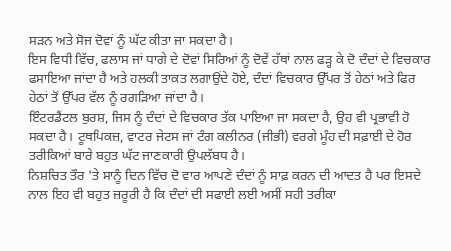ਸੜਨ ਅਤੇ ਸੋਜ ਦੋਵਾਂ ਨੂੰ ਘੱਟ ਕੀਤਾ ਜਾ ਸਕਦਾ ਹੈ।
ਇਸ ਵਿਧੀ ਵਿੱਚ, ਫਲਾਸ ਜਾਂ ਧਾਗੇ ਦੇ ਦੋਵਾਂ ਸਿਰਿਆਂ ਨੂੰ ਦੋਵੇਂ ਹੱਥਾਂ ਨਾਲ ਫੜ੍ਹ ਕੇ ਦੋ ਦੰਦਾਂ ਦੇ ਵਿਚਕਾਰ ਫਸਾਇਆ ਜਾਂਦਾ ਹੈ ਅਤੇ ਹਲਕੀ ਤਾਕਤ ਲਗਾਉਂਦੇ ਹੋਏ, ਦੰਦਾਂ ਵਿਚਕਾਰ ਉੱਪਰ ਤੋਂ ਹੇਠਾਂ ਅਤੇ ਫਿਰ ਹੇਠਾਂ ਤੋਂ ਉੱਪਰ ਵੱਲ ਨੂੰ ਰਗੜਿਆ ਜਾਂਦਾ ਹੈ।
ਇੰਟਰਡੈਂਟਲ ਬੁਰਸ਼, ਜਿਸ ਨੂੰ ਦੰਦਾਂ ਦੇ ਵਿਚਕਾਰ ਤੱਕ ਪਾਇਆ ਜਾ ਸਕਦਾ ਹੈ, ਉਹ ਵੀ ਪ੍ਰਭਾਵੀ ਹੋ ਸਕਦਾ ਹੈ। ਟੂਥਪਿਕਜ਼, ਵਾਟਰ ਜੇਟਸ ਜਾਂ ਟੰਗ ਕਲੀਨਰ (ਜੀਭੀ) ਵਰਗੇ ਮੂੰਹ ਦੀ ਸਫ਼ਾਈ ਦੇ ਹੋਰ ਤਰੀਕਿਆਂ ਬਾਰੇ ਬਹੁਤ ਘੱਟ ਜਾਣਕਾਰੀ ਉਪਲੱਬਧ ਹੈ।
ਨਿਸ਼ਚਿਤ ਤੌਰ 'ਤੇ ਸਾਨੂੰ ਦਿਨ ਵਿੱਚ ਦੋ ਵਾਰ ਆਪਣੇ ਦੰਦਾਂ ਨੂੰ ਸਾਫ਼ ਕਰਨ ਦੀ ਆਦਤ ਹੈ ਪਰ ਇਸਦੇ ਨਾਲ ਇਹ ਵੀ ਬਹੁਤ ਜ਼ਰੂਰੀ ਹੈ ਕਿ ਦੰਦਾਂ ਦੀ ਸਫਾਈ ਲਈ ਅਸੀਂ ਸਹੀ ਤਰੀਕਾ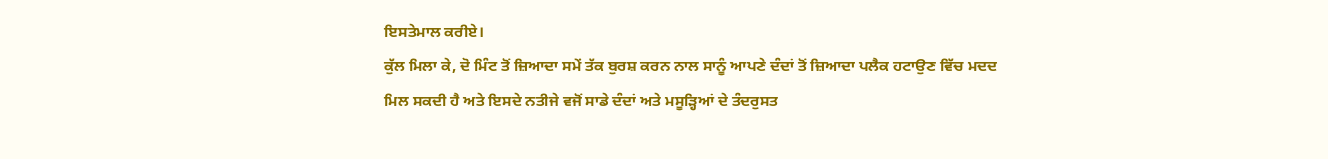ਇਸਤੇਮਾਲ ਕਰੀਏ।
ਕੁੱਲ ਮਿਲਾ ਕੇ, ਦੋ ਮਿੰਟ ਤੋਂ ਜ਼ਿਆਦਾ ਸਮੇਂ ਤੱਕ ਬੁਰਸ਼ ਕਰਨ ਨਾਲ ਸਾਨੂੰ ਆਪਣੇ ਦੰਦਾਂ ਤੋਂ ਜ਼ਿਆਦਾ ਪਲੈਕ ਹਟਾਉਣ ਵਿੱਚ ਮਦਦ ਮਿਲ ਸਕਦੀ ਹੈ ਅਤੇ ਇਸਦੇ ਨਤੀਜੇ ਵਜੋਂ ਸਾਡੇ ਦੰਦਾਂ ਅਤੇ ਮਸੂੜ੍ਹਿਆਂ ਦੇ ਤੰਦਰੁਸਤ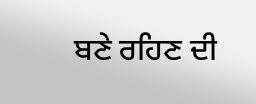ਬਣੇ ਰਹਿਣ ਦੀ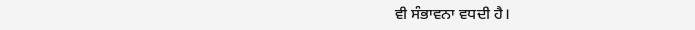ਵੀ ਸੰਭਾਵਨਾ ਵਧਦੀ ਹੈ।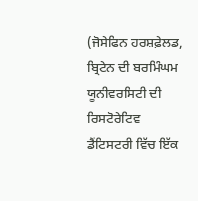(ਜੋਸੇਫਿਨ ਹਰਸ਼ਫ਼ੇਲਡ, ਬ੍ਰਿਟੇਨ ਦੀ ਬਰਮਿੰਘਮ ਯੂਨੀਵਰਸਿਟੀ ਦੀ ਰਿਸਟੋਰੇਟਿਵ ਡੈਂਟਿਸਟਰੀ ਵਿੱਚ ਇੱਕ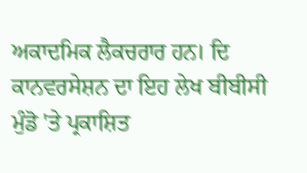ਅਕਾਦਮਿਕ ਲੈਕਚਰਾਰ ਹਨ। ਦਿ ਕਾਨਵਰਸੇਸ਼ਨ ਦਾ ਇਹ ਲੇਖ ਬੀਬੀਸੀ ਮੁੰਡੋ 'ਤੇ ਪ੍ਰਕਾਸ਼ਿਤ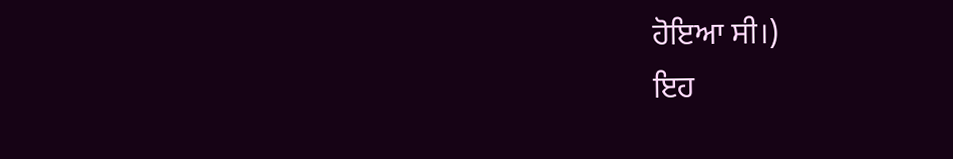ਹੋਇਆ ਸੀ।)
ਇਹ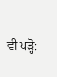ਵੀ ਪੜ੍ਹੋ: